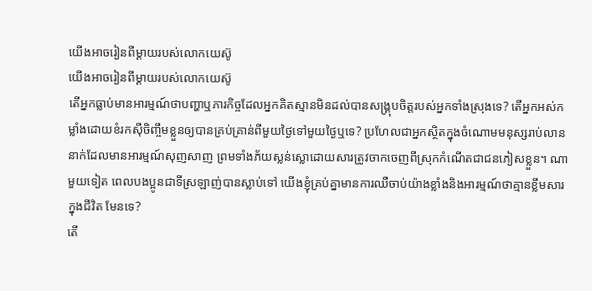យើងអាចរៀនពីម្ដាយរបស់លោកយេស៊ូ
យើងអាចរៀនពីម្ដាយរបស់លោកយេស៊ូ
តើអ្នកធ្លាប់មានអារម្មណ៍ថាបញ្ហាឬភារកិច្ចដែលអ្នកគិតស្មានមិនដល់បានសង្គ្រុបចិត្តរបស់អ្នកទាំងស្រុងទេ? តើអ្នកអស់កម្លាំងដោយខំរកស៊ីចិញ្ចឹមខ្លួនឲ្យបានគ្រប់គ្រាន់ពីមួយថ្ងៃទៅមួយថ្ងៃឬទេ? ប្រហែលជាអ្នកស្ថិតក្នុងចំណោមមនុស្សរាប់លាននាក់ដែលមានអារម្មណ៍សុញសាញ ព្រមទាំងភ័យស្លន់ស្លោដោយសារត្រូវចាកចេញពីស្រុកកំណើតជាជនភៀសខ្លួន។ ណាមួយទៀត ពេលបងប្អូនជាទីស្រឡាញ់បានស្លាប់ទៅ យើងខ្ញុំគ្រប់គ្នាមានការឈឺចាប់យ៉ាងខ្លាំងនិងអារម្មណ៍ថាគ្មានខ្លឹមសារក្នុងជីវិត មែនទេ?
តើ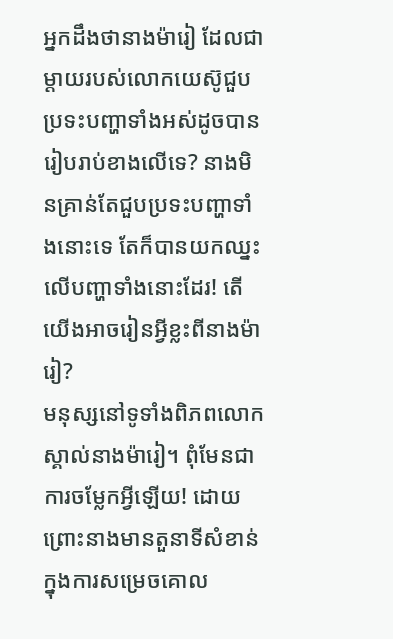អ្នកដឹងថានាងម៉ារៀ ដែលជាម្ដាយរបស់លោកយេស៊ូជួបប្រទះបញ្ហាទាំងអស់ដូចបានរៀបរាប់ខាងលើទេ? នាងមិនគ្រាន់តែជួបប្រទះបញ្ហាទាំងនោះទេ តែក៏បានយកឈ្នះលើបញ្ហាទាំងនោះដែរ! តើយើងអាចរៀនអ្វីខ្លះពីនាងម៉ារៀ?
មនុស្សនៅទូទាំងពិភពលោកស្គាល់នាងម៉ារៀ។ ពុំមែនជាការចម្លែកអ្វីឡើយ! ដោយព្រោះនាងមានតួនាទីសំខាន់ក្នុងការសម្រេចគោល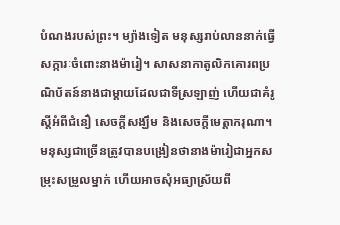បំណងរបស់ព្រះ។ ម្យ៉ាងទៀត មនុស្សរាប់លាននាក់ធ្វើសក្ការៈចំពោះនាងម៉ារៀ។ សាសនាកាតូលិកគោរពប្រណិប័តន៍នាងជាម្ដាយដែលជាទីស្រឡាញ់ ហើយជាគំរូស្តីអំពីជំនឿ សេចក្ដីសង្ឃឹម និងសេចក្ដីមេត្ដាករុណា។ មនុស្សជាច្រើនត្រូវបានបង្រៀនថានាងម៉ារៀជាអ្នកសម្រុះសម្រួលម្នាក់ ហើយអាចសុំអធ្យាស្រ័យពី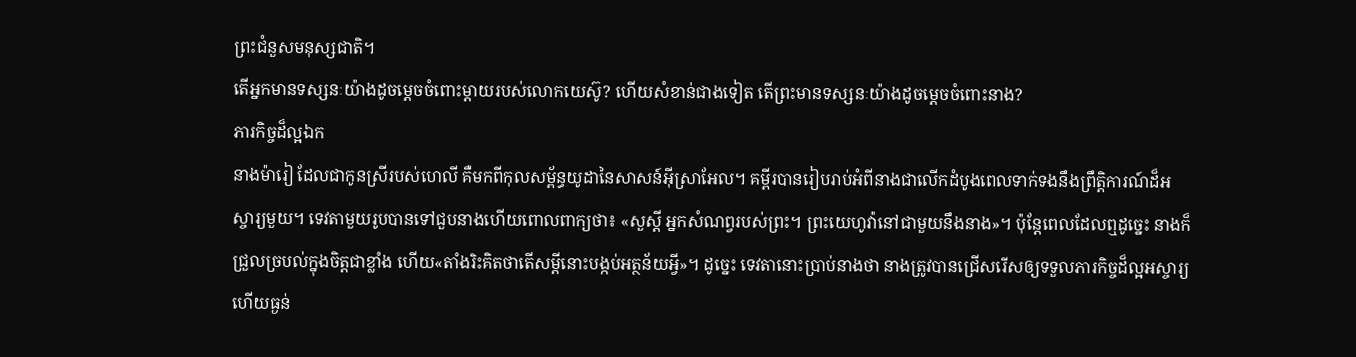ព្រះជំនួសមនុស្សជាតិ។
តើអ្នកមានទស្សនៈយ៉ាងដូចម្ដេចចំពោះម្ដាយរបស់លោកយេស៊ូ? ហើយសំខាន់ជាងទៀត តើព្រះមានទស្សនៈយ៉ាងដូចម្ដេចចំពោះនាង?
ភារកិច្ចដ៏ល្អឯក
នាងម៉ារៀ ដែលជាកូនស្រីរបស់ហេលី គឺមកពីកុលសម្ព័ន្ធយូដានៃសាសន៍អ៊ីស្រាអែល។ គម្ពីរបានរៀបរាប់អំពីនាងជាលើកដំបូងពេលទាក់ទងនឹងព្រឹត្ដិការណ៍ដ៏អស្ចារ្យមួយ។ ទេវតាមួយរូបបានទៅជួបនាងហើយពោលពាក្យថា៖ «សួស្តី អ្នកសំណព្វរបស់ព្រះ។ ព្រះយេហូវ៉ានៅជាមួយនឹងនាង»។ ប៉ុន្តែពេលដែលឮដូច្នេះ នាងក៏ជ្រួលច្របល់ក្នុងចិត្តជាខ្លាំង ហើយ«តាំងរិះគិតថាតើសម្ដីនោះបង្កប់អត្ថន័យអ្វី»។ ដូច្នេះ ទេវតានោះប្រាប់នាងថា នាងត្រូវបានជ្រើសរើសឲ្យទទួលភារកិច្ចដ៏ល្អអស្ចារ្យហើយធ្ងន់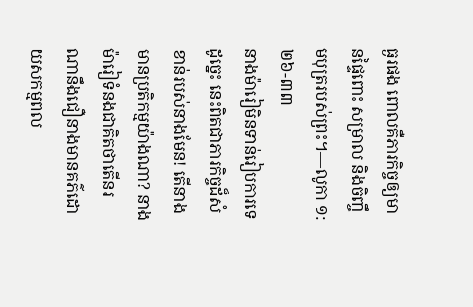ធ្ងរផង ពោលគឺភារកិច្ចឲ្យមានផ្ទៃពោះ សម្រាល និងចិញ្ចឹមបុត្ររបស់ព្រះ។—លូកា ១:២៦-៣៣
នាងម៉ារៀមិនទាន់រៀបការទេ ដូច្នេះ នេះពិតជាភារកិច្ចដ៏សំខាន់របស់នាងមែន! តើនាងមានប្រតិកម្មយ៉ាងណា? នាងម៉ារៀទំនងជាគិតថាតើនរណានឹងជឿនាងមានគភ៌ដោយសកម្មពល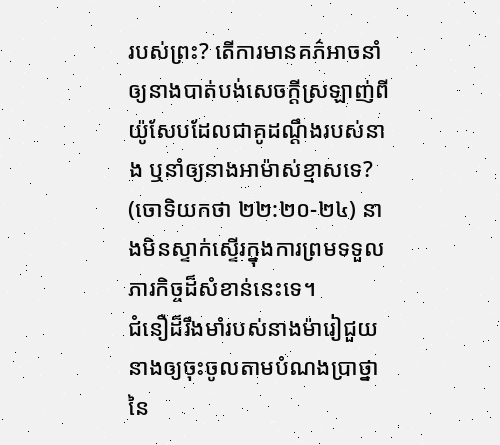របស់ព្រះ? តើការមានគភ៌អាចនាំឲ្យនាងបាត់បង់សេចក្ដីស្រឡាញ់ពីយ៉ូសែបដែលជាគូដណ្ដឹងរបស់នាង ឬនាំឲ្យនាងអាម៉ាស់ខ្មាសទេ? (ចោទិយកថា ២២:២០-២៤) នាងមិនស្ទាក់ស្ទើរក្នុងការព្រមទទួលភារកិច្ចដ៏សំខាន់នេះទេ។
ជំនឿដ៏រឹងមាំរបស់នាងម៉ារៀជួយនាងឲ្យចុះចូលតាមបំណងប្រាថ្នានៃ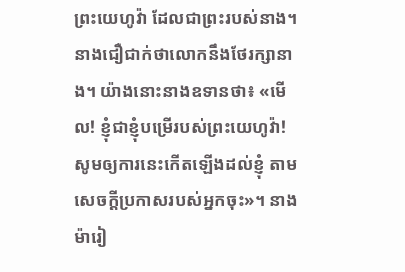ព្រះយេហូវ៉ា ដែលជាព្រះរបស់នាង។ នាងជឿជាក់ថាលោកនឹងថែរក្សានាង។ យ៉ាងនោះនាងឧទានថា៖ «មើល! ខ្ញុំជាខ្ញុំបម្រើរបស់ព្រះយេហូវ៉ា! សូមឲ្យការនេះកើតឡើងដល់ខ្ញុំ តាមសេចក្ដីប្រកាសរបស់អ្នកចុះ»។ នាងម៉ារៀ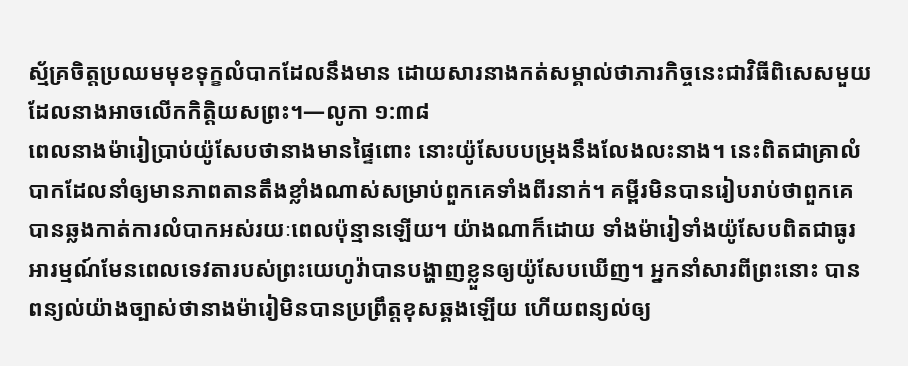ស្ម័គ្រចិត្តប្រឈមមុខទុក្ខលំបាកដែលនឹងមាន ដោយសារនាងកត់សម្គាល់ថាភារកិច្ចនេះជាវិធីពិសេសមួយដែលនាងអាចលើកកិត្ដិយសព្រះ។—លូកា ១:៣៨
ពេលនាងម៉ារៀប្រាប់យ៉ូសែបថានាងមានផ្ទៃពោះ នោះយ៉ូសែបបម្រុងនឹងលែងលះនាង។ នេះពិតជាគ្រាលំបាកដែលនាំឲ្យមានភាពតានតឹងខ្លាំងណាស់សម្រាប់ពួកគេទាំងពីរនាក់។ គម្ពីរមិនបានរៀបរាប់ថាពួកគេបានឆ្លងកាត់ការលំបាកអស់រយៈពេលប៉ុន្មានឡើយ។ យ៉ាងណាក៏ដោយ ទាំងម៉ារៀទាំងយ៉ូសែបពិតជាធូរអារម្មណ៍មែនពេលទេវតារបស់ព្រះយេហូវ៉ាបានបង្ហាញខ្លួនឲ្យយ៉ូសែបឃើញ។ អ្នកនាំសារពីព្រះនោះ បានពន្យល់យ៉ាងច្បាស់ថានាងម៉ារៀមិនបានប្រព្រឹត្តខុសឆ្គងឡើយ ហើយពន្យល់ឲ្យ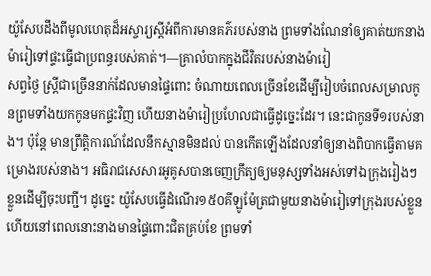យ៉ូសែបដឹងពីមូលហេតុដ៏អស្ចារ្យស្តីអំពីការមានគភ៌របស់នាង ព្រមទាំងណែនាំឲ្យគាត់យកនាងម៉ារៀទៅផ្ទះធ្វើជាប្រពន្ធរបស់គាត់។—គ្រាលំបាកក្នុងជីវិតរបស់នាងម៉ារៀ
សព្វថ្ងៃ ស្ត្រីជាច្រើននាក់ដែលមានផ្ទៃពោះ ចំណាយពេលច្រើនខែដើម្បីរៀបចំពេលសម្រាលកូនព្រមទាំងយកកូនមកផ្ទះវិញ ហើយនាងម៉ារៀប្រហែលជាធ្វើដូច្នេះដែរ។ នេះជាកូនទី១របស់នាង។ ប៉ុន្តែ មានព្រឹត្ដិការណ៍ដែលនឹកស្មានមិនដល់ បានកើតឡើងដែលនាំឲ្យនាងពិបាកធ្វើតាមគម្រោងរបស់នាង។ អធិរាជសេសារអូគូសបានចេញក្រឹត្យឲ្យមនុស្សទាំងអស់ទៅឯក្រុងរៀងៗខ្លួនដើម្បីចុះបញ្ជី។ ដូច្នេះ យ៉ូសែបធ្វើដំណើរ១៥០គីឡូម៉ែត្រជាមួយនាងម៉ារៀទៅក្រុងរបស់ខ្លួន ហើយនៅពេលនោះនាងមានផ្ទៃពោះជិតគ្រប់ខែ ព្រមទាំ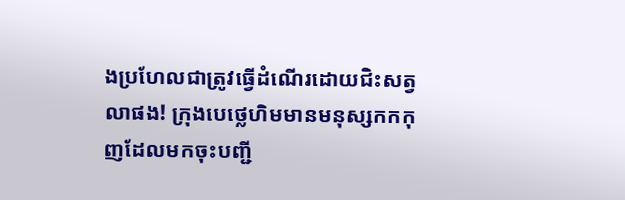ងប្រហែលជាត្រូវធ្វើដំណើរដោយជិះសត្វលាផង! ក្រុងបេថ្លេហិមមានមនុស្សកកកុញដែលមកចុះបញ្ជី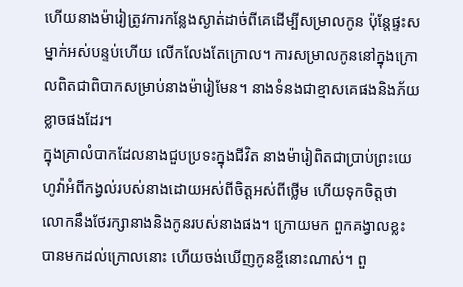ហើយនាងម៉ារៀត្រូវការកន្លែងស្ងាត់ដាច់ពីគេដើម្បីសម្រាលកូន ប៉ុន្តែផ្ទះសម្នាក់អស់បន្ទប់ហើយ លើកលែងតែក្រោល។ ការសម្រាលកូននៅក្នុងក្រោលពិតជាពិបាកសម្រាប់នាងម៉ារៀមែន។ នាងទំនងជាខ្មាសគេផងនិងភ័យខ្លាចផងដែរ។
ក្នុងគ្រាលំបាកដែលនាងជួបប្រទះក្នុងជីវិត នាងម៉ារៀពិតជាប្រាប់ព្រះយេហូវ៉ាអំពីកង្វល់របស់នាងដោយអស់ពីចិត្តអស់ពីថ្លើម ហើយទុកចិត្តថាលោកនឹងថែរក្សានាងនិងកូនរបស់នាងផង។ ក្រោយមក ពួកគង្វាលខ្លះបានមកដល់ក្រោលនោះ ហើយចង់ឃើញកូនខ្ចីនោះណាស់។ ពួ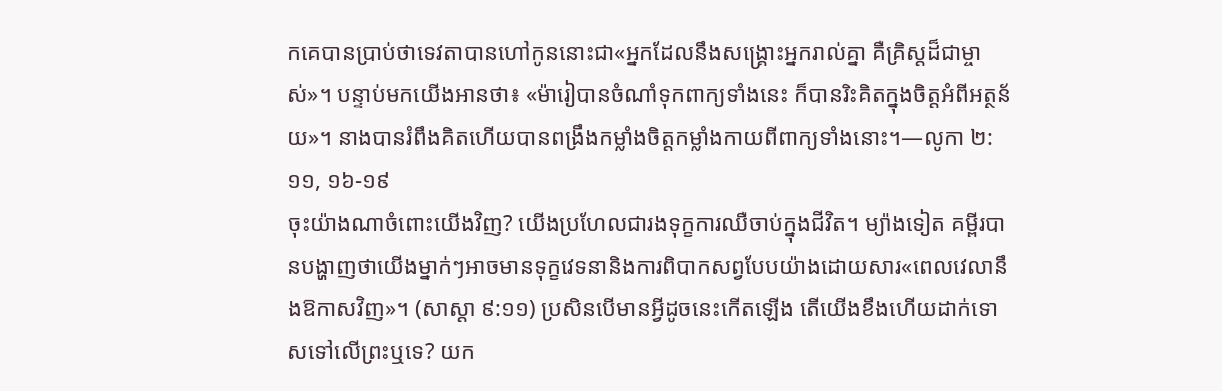កគេបានប្រាប់ថាទេវតាបានហៅកូននោះជា«អ្នកដែលនឹងសង្គ្រោះអ្នករាល់គ្នា គឺគ្រិស្តដ៏ជាម្ចាស់»។ បន្ទាប់មកយើងអានថា៖ «ម៉ារៀបានចំណាំទុកពាក្យទាំងនេះ ក៏បានរិះគិតក្នុងចិត្តអំពីអត្ថន័យ»។ នាងបានរំពឹងគិតហើយបានពង្រឹងកម្លាំងចិត្តកម្លាំងកាយពីពាក្យទាំងនោះ។—លូកា ២:១១, ១៦-១៩
ចុះយ៉ាងណាចំពោះយើងវិញ? យើងប្រហែលជារងទុក្ខការឈឺចាប់ក្នុងជីវិត។ ម្យ៉ាងទៀត គម្ពីរបានបង្ហាញថាយើងម្នាក់ៗអាចមានទុក្ខវេទនានិងការពិបាកសព្វបែបយ៉ាងដោយសារ«ពេលវេលានឹងឱកាសវិញ»។ (សាស្ដា ៩:១១) ប្រសិនបើមានអ្វីដូចនេះកើតឡើង តើយើងខឹងហើយដាក់ទោសទៅលើព្រះឬទេ? យក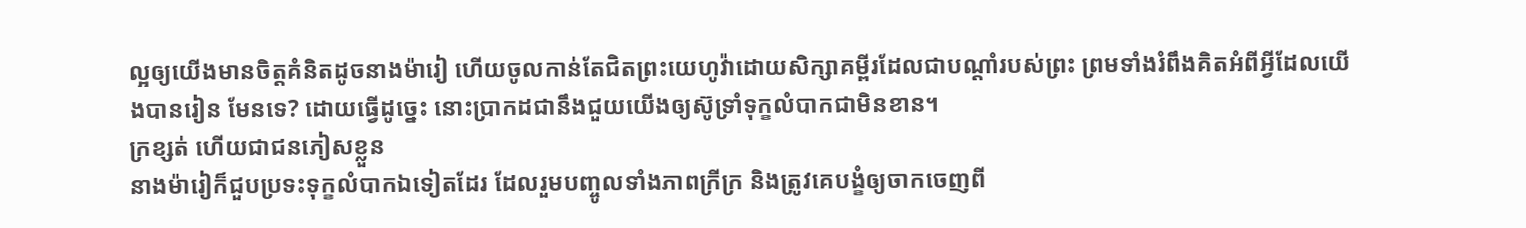ល្អឲ្យយើងមានចិត្តគំនិតដូចនាងម៉ារៀ ហើយចូលកាន់តែជិតព្រះយេហូវ៉ាដោយសិក្សាគម្ពីរដែលជាបណ្ដាំរបស់ព្រះ ព្រមទាំងរំពឹងគិតអំពីអ្វីដែលយើងបានរៀន មែនទេ? ដោយធ្វើដូច្នេះ នោះប្រាកដជានឹងជួយយើងឲ្យស៊ូទ្រាំទុក្ខលំបាកជាមិនខាន។
ក្រខ្សត់ ហើយជាជនភៀសខ្លួន
នាងម៉ារៀក៏ជួបប្រទះទុក្ខលំបាកឯទៀតដែរ ដែលរួមបញ្ចូលទាំងភាពក្រីក្រ និងត្រូវគេបង្ខំឲ្យចាកចេញពី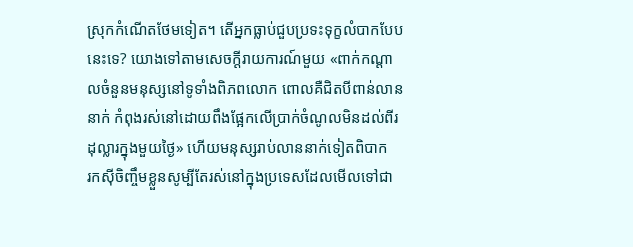ស្រុកកំណើតថែមទៀត។ តើអ្នកធ្លាប់ជួបប្រទះទុក្ខលំបាកបែបនេះទេ? យោងទៅតាមសេចក្ដីរាយការណ៍មួយ «ពាក់កណ្ដាលចំនួនមនុស្សនៅទូទាំងពិភពលោក ពោលគឺជិតបីពាន់លាននាក់ កំពុងរស់នៅដោយពឹងផ្អែកលើប្រាក់ចំណូលមិនដល់ពីរដុល្លារក្នុងមួយថ្ងៃ» ហើយមនុស្សរាប់លាននាក់ទៀតពិបាក
រកស៊ីចិញ្ចឹមខ្លួនសូម្បីតែរស់នៅក្នុងប្រទេសដែលមើលទៅជា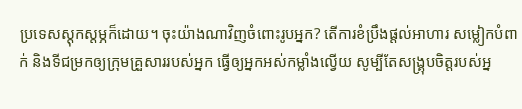ប្រទេសស្តុកស្តម្ភក៏ដោយ។ ចុះយ៉ាងណាវិញចំពោះរូបអ្នក? តើការខំប្រឹងផ្ដល់អាហារ សម្លៀកបំពាក់ និងទីជម្រកឲ្យក្រុមគ្រួសាររបស់អ្នក ធ្វើឲ្យអ្នកអស់កម្លាំងល្វើយ សូម្បីតែសង្គ្រុបចិត្តរបស់អ្ន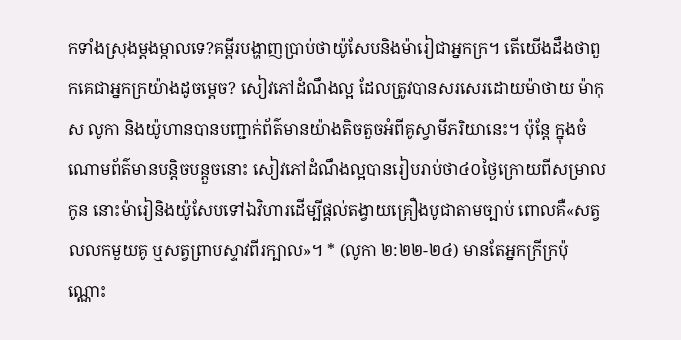កទាំងស្រុងម្ដងម្កាលទេ?គម្ពីរបង្ហាញប្រាប់ថាយ៉ូសែបនិងម៉ារៀជាអ្នកក្រ។ តើយើងដឹងថាពួកគេជាអ្នកក្រយ៉ាងដូចម្ដេច? សៀវភៅដំណឹងល្អ ដែលត្រូវបានសរសេរដោយម៉ាថាយ ម៉ាកុស លូកា និងយ៉ូហានបានបញ្ជាក់ព័ត៌មានយ៉ាងតិចតួចអំពីគូស្វាមីភរិយានេះ។ ប៉ុន្តែ ក្នុងចំណោមព័ត៌មានបន្ដិចបន្តួចនោះ សៀវភៅដំណឹងល្អបានរៀបរាប់ថា៤០ថ្ងៃក្រោយពីសម្រាលកូន នោះម៉ារៀនិងយ៉ូសែបទៅឯវិហារដើម្បីផ្ដល់តង្វាយគ្រឿងបូជាតាមច្បាប់ ពោលគឺ«សត្វលលកមួយគូ ឬសត្វព្រាបស្ទាវពីរក្បាល»។ * (លូកា ២:២២-២៤) មានតែអ្នកក្រីក្រប៉ុណ្ណោះ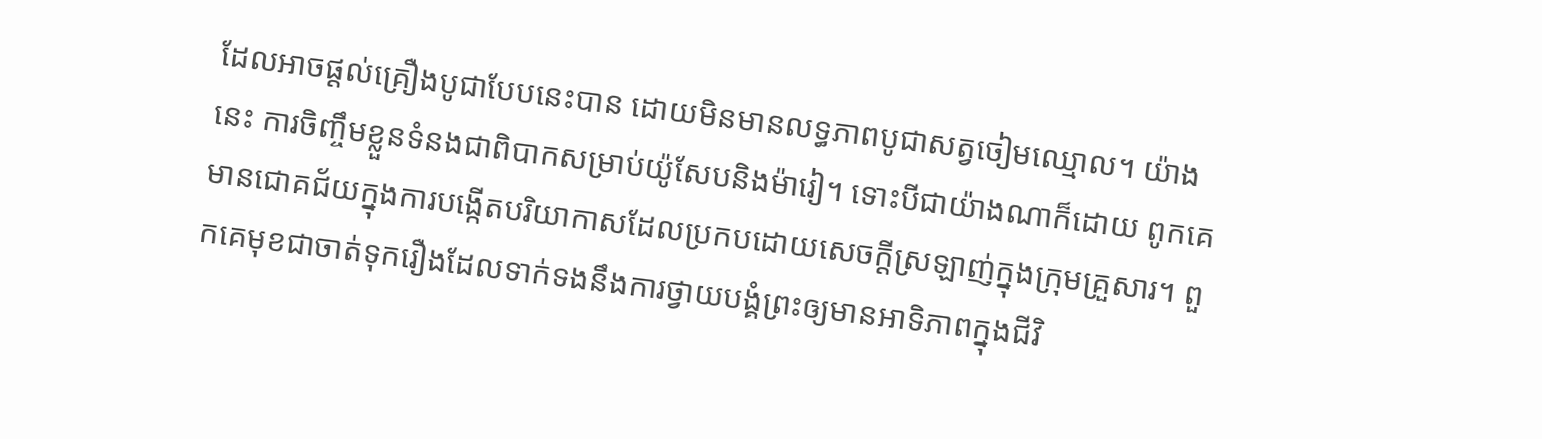ដែលអាចផ្ដល់គ្រឿងបូជាបែបនេះបាន ដោយមិនមានលទ្ធភាពបូជាសត្វចៀមឈ្មោល។ យ៉ាងនេះ ការចិញ្ចឹមខ្លួនទំនងជាពិបាកសម្រាប់យ៉ូសែបនិងម៉ារៀ។ ទោះបីជាយ៉ាងណាក៏ដោយ ពូកគេមានជោគជ័យក្នុងការបង្កើតបរិយាកាសដែលប្រកបដោយសេចក្ដីស្រឡាញ់ក្នុងក្រុមគ្រួសារ។ ពួកគេមុខជាចាត់ទុករឿងដែលទាក់ទងនឹងការថ្វាយបង្គំព្រះឲ្យមានអាទិភាពក្នុងជីវិ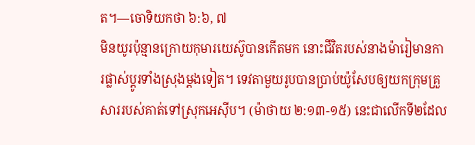ត។—ចោទិយកថា ៦:៦, ៧
មិនយូរប៉ុន្មានក្រោយកុមារយេស៊ូបានកើតមក នោះជីវិតរបស់នាងម៉ារៀមានការផ្លាស់ប្ដូរទាំងស្រុងម្ដងទៀត។ ទេវតាមួយរូបបានប្រាប់យ៉ូសែបឲ្យយកក្រុមគ្រួសាររបស់គាត់ទៅស្រុកអេស៊ីប។ (ម៉ាថាយ ២:១៣-១៥) នេះជាលើកទី២ដែល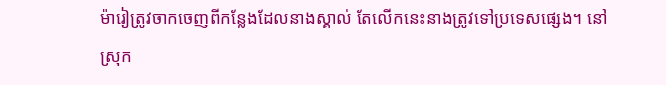ម៉ារៀត្រូវចាកចេញពីកន្លែងដែលនាងស្គាល់ តែលើកនេះនាងត្រូវទៅប្រទេសផ្សេង។ នៅស្រុក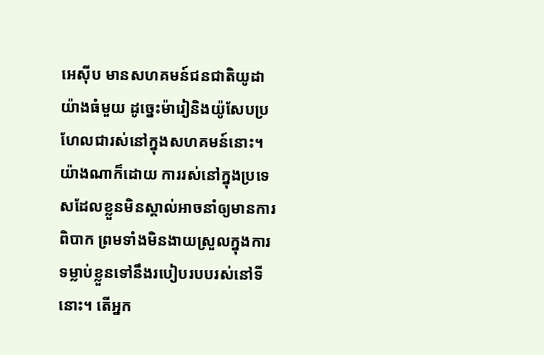អេស៊ីប មានសហគមន៍ជនជាតិយូដាយ៉ាងធំមួយ ដូច្នេះម៉ារៀនិងយ៉ូសែបប្រហែលជារស់នៅក្នុងសហគមន៍នោះ។ យ៉ាងណាក៏ដោយ ការរស់នៅក្នុងប្រទេសដែលខ្លួនមិនស្គាល់អាចនាំឲ្យមានការពិបាក ព្រមទាំងមិនងាយស្រួលក្នុងការទម្លាប់ខ្លួនទៅនឹងរបៀបរបបរស់នៅទីនោះ។ តើអ្នក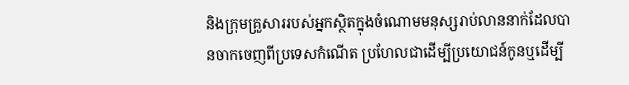និងក្រុមគ្រួសាររបស់អ្នកស្ថិតក្នុងចំណោមមនុស្សរាប់លាននាក់ដែលបានចាកចេញពីប្រទេសកំណើត ប្រហែលជាដើម្បីប្រយោជន៍កូនឬដើម្បី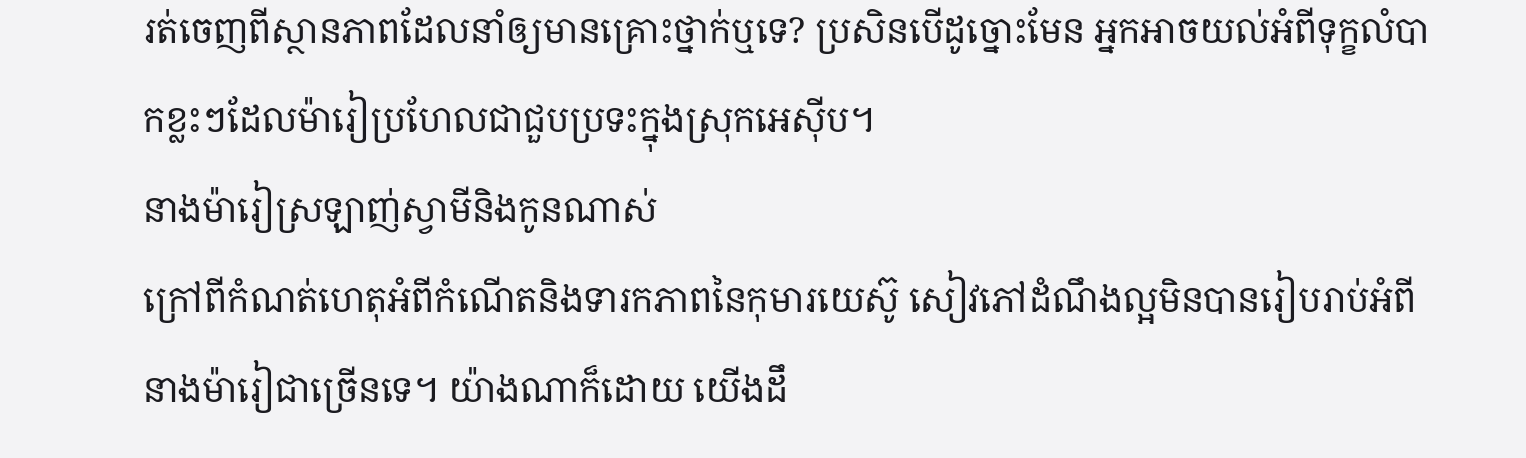រត់ចេញពីស្ថានភាពដែលនាំឲ្យមានគ្រោះថ្នាក់ឬទេ? ប្រសិនបើដូច្នោះមែន អ្នកអាចយល់អំពីទុក្ខលំបាកខ្លះៗដែលម៉ារៀប្រហែលជាជួបប្រទះក្នុងស្រុកអេស៊ីប។
នាងម៉ារៀស្រឡាញ់ស្វាមីនិងកូនណាស់
ក្រៅពីកំណត់ហេតុអំពីកំណើតនិងទារកភាពនៃកុមារយេស៊ូ សៀវភៅដំណឹងល្អមិនបានរៀបរាប់អំពីនាងម៉ារៀជាច្រើនទេ។ យ៉ាងណាក៏ដោយ យើងដឹ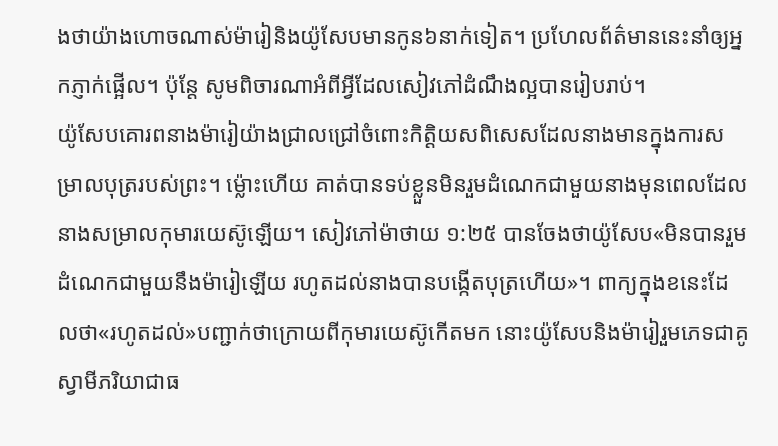ងថាយ៉ាងហោចណាស់ម៉ារៀនិងយ៉ូសែបមានកូន៦នាក់ទៀត។ ប្រហែលព័ត៌មាននេះនាំឲ្យអ្នកភ្ញាក់ផ្អើល។ ប៉ុន្តែ សូមពិចារណាអំពីអ្វីដែលសៀវភៅដំណឹងល្អបានរៀបរាប់។
យ៉ូសែបគោរពនាងម៉ារៀយ៉ាងជ្រាលជ្រៅចំពោះកិត្ដិយសពិសេសដែលនាងមានក្នុងការសម្រាលបុត្ររបស់ព្រះ។ ម្ល៉ោះហើយ គាត់បានទប់ខ្លួនមិនរួមដំណេកជាមួយនាងមុនពេលដែលនាងសម្រាលកុមារយេស៊ូឡើយ។ សៀវភៅម៉ាថាយ ១:២៥ បានចែងថាយ៉ូសែប«មិនបានរួមដំណេកជាមួយនឹងម៉ារៀឡើយ រហូតដល់នាងបានបង្កើតបុត្រហើយ»។ ពាក្យក្នុងខនេះដែលថា«រហូតដល់»បញ្ជាក់ថាក្រោយពីកុមារយេស៊ូកើតមក នោះយ៉ូសែបនិងម៉ារៀរួមភេទជាគូស្វាមីភរិយាជាធ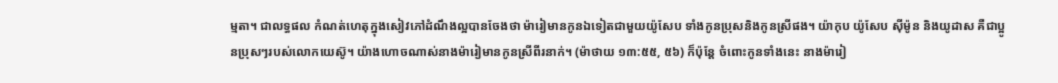ម្មតា។ ជាលទ្ធផល កំណត់ហេតុក្នុងសៀវភៅដំណឹងល្អបានចែងថា ម៉ារៀមានកូនឯទៀតជាមួយយ៉ូសែប ទាំងកូនប្រុសនិងកូនស្រីផង។ យ៉ាកុប យ៉ូសែប ស៊ីម៉ូន និងយូដាស គឺជាប្អូនប្រុសៗរបស់លោកយេស៊ូ។ យ៉ាងហោចណាស់នាងម៉ារៀមានកូនស្រីពីរនាក់។ (ម៉ាថាយ ១៣:៥៥, ៥៦) ក៏ប៉ុន្តែ ចំពោះកូនទាំងនេះ នាងម៉ារៀ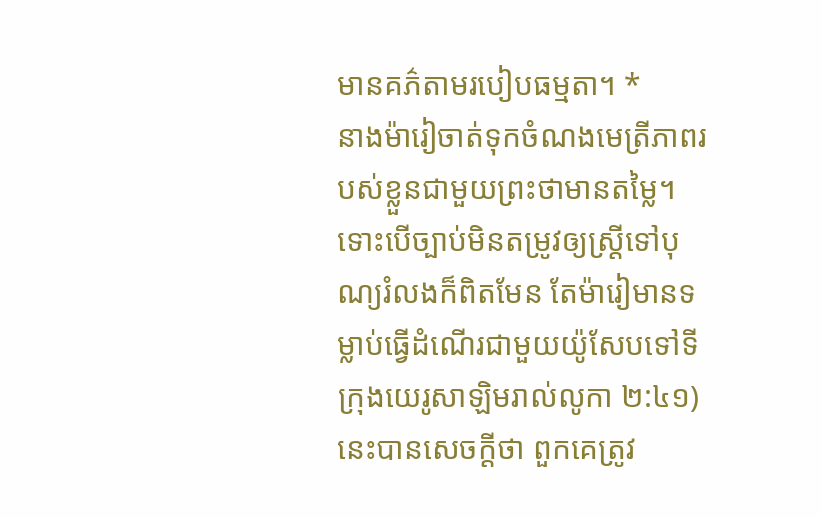មានគភ៌តាមរបៀបធម្មតា។ *
នាងម៉ារៀចាត់ទុកចំណងមេត្រីភាពរបស់ខ្លួនជាមួយព្រះថាមានតម្លៃ។ ទោះបើច្បាប់មិនតម្រូវឲ្យស្ត្រីទៅបុណ្យរំលងក៏ពិតមែន តែម៉ារៀមានទម្លាប់ធ្វើដំណើរជាមួយយ៉ូសែបទៅទីក្រុងយេរូសាឡិមរាល់លូកា ២:៤១) នេះបានសេចក្ដីថា ពួកគេត្រូវ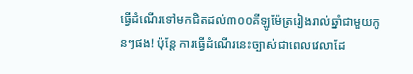ធ្វើដំណើរទៅមកជិតដល់៣០០គីឡូម៉ែត្ររៀងរាល់ឆ្នាំជាមួយកូនៗផង! ប៉ុន្តែ ការធ្វើដំណើរនេះច្បាស់ជាពេលវេលាដែ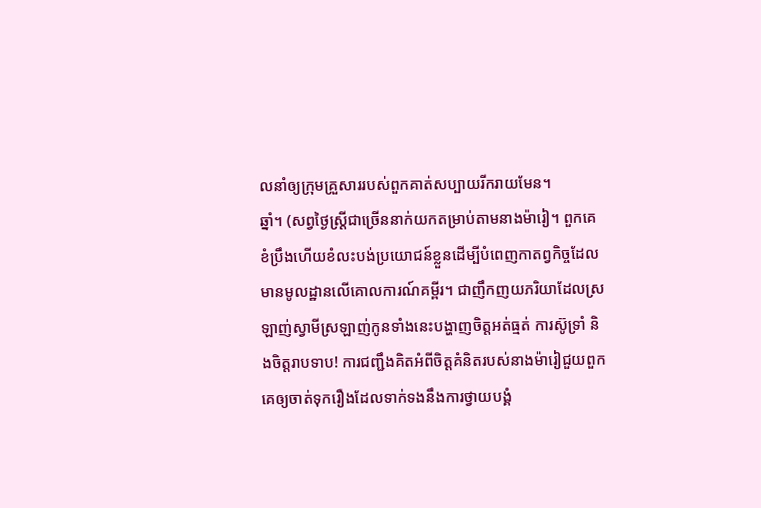លនាំឲ្យក្រុមគ្រួសាររបស់ពួកគាត់សប្បាយរីករាយមែន។
ឆ្នាំ។ (សព្វថ្ងៃស្ត្រីជាច្រើននាក់យកតម្រាប់តាមនាងម៉ារៀ។ ពួកគេខំប្រឹងហើយខំលះបង់ប្រយោជន៍ខ្លួនដើម្បីបំពេញកាតព្វកិច្ចដែលមានមូលដ្ឋានលើគោលការណ៍គម្ពីរ។ ជាញឹកញយភរិយាដែលស្រឡាញ់ស្វាមីស្រឡាញ់កូនទាំងនេះបង្ហាញចិត្តអត់ធ្មត់ ការស៊ូទ្រាំ និងចិត្តរាបទាប! ការជញ្ជឹងគិតអំពីចិត្តគំនិតរបស់នាងម៉ារៀជួយពួកគេឲ្យចាត់ទុករឿងដែលទាក់ទងនឹងការថ្វាយបង្គំ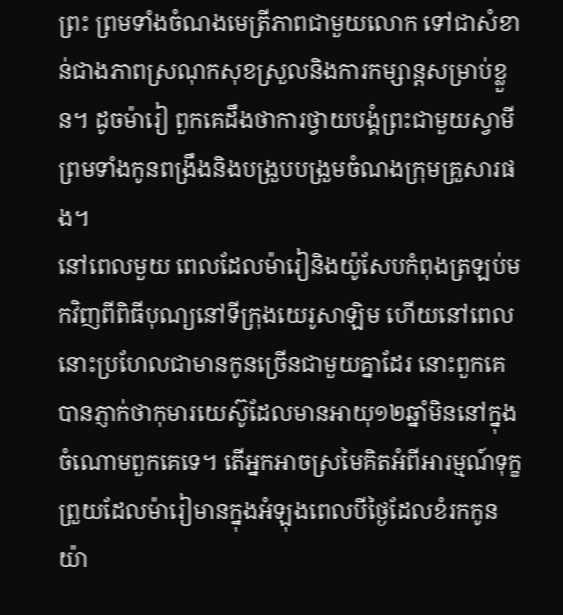ព្រះ ព្រមទាំងចំណងមេត្រីភាពជាមួយលោក ទៅជាសំខាន់ជាងភាពស្រណុកសុខស្រួលនិងការកម្សាន្តសម្រាប់ខ្លួន។ ដូចម៉ារៀ ពួកគេដឹងថាការថ្វាយបង្គំព្រះជាមួយស្វាមីព្រមទាំងកូនពង្រឹងនិងបង្រួបបង្រួមចំណងក្រុមគ្រួសារផង។
នៅពេលមួយ ពេលដែលម៉ារៀនិងយ៉ូសែបកំពុងត្រឡប់មកវិញពីពិធីបុណ្យនៅទីក្រុងយេរូសាឡិម ហើយនៅពេលនោះប្រហែលជាមានកូនច្រើនជាមួយគ្នាដែរ នោះពួកគេបានភ្ញាក់ថាកុមារយេស៊ូដែលមានអាយុ១២ឆ្នាំមិននៅក្នុងចំណោមពួកគេទេ។ តើអ្នកអាចស្រមៃគិតអំពីអារម្មណ៍ទុក្ខព្រួយដែលម៉ារៀមានក្នុងអំឡុងពេលបីថ្ងៃដែលខំរកកូនយ៉ា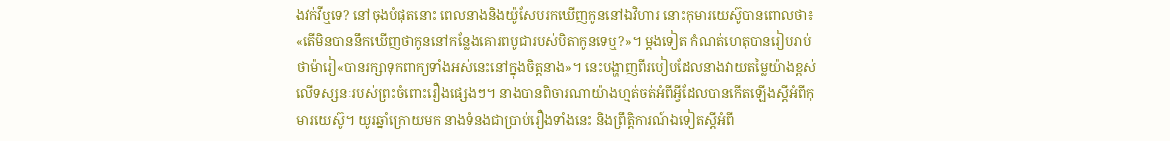ងវក់វីឬទេ? នៅចុងបំផុតនោះ ពេលនាងនិងយ៉ូសែបរកឃើញកូននៅឯវិហារ នោះកុមារយេស៊ូបានពោលថា៖ «តើមិនបាននឹកឃើញថាកូននៅកន្លែងគោរពបូជារបស់បិតាកូនទេឬ?»។ ម្ដងទៀត កំណត់ហេតុបានរៀបរាប់ថាម៉ារៀ«បានរក្សាទុកពាក្យទាំងអស់នេះនៅក្នុងចិត្តនាង»។ នេះបង្ហាញពីរបៀបដែលនាងវាយតម្លៃយ៉ាងខ្ពស់លើទស្សនៈរបស់ព្រះចំពោះរឿងផ្សេងៗ។ នាងបានពិចារណាយ៉ាងហ្មត់ចត់អំពីអ្វីដែលបានកើតឡើងស្តីអំពីកុមារយេស៊ូ។ យូរឆ្នាំក្រោយមក នាងទំនងជាប្រាប់រឿងទាំងនេះ និងព្រឹត្ដិការណ៍ឯទៀតស្តីអំពី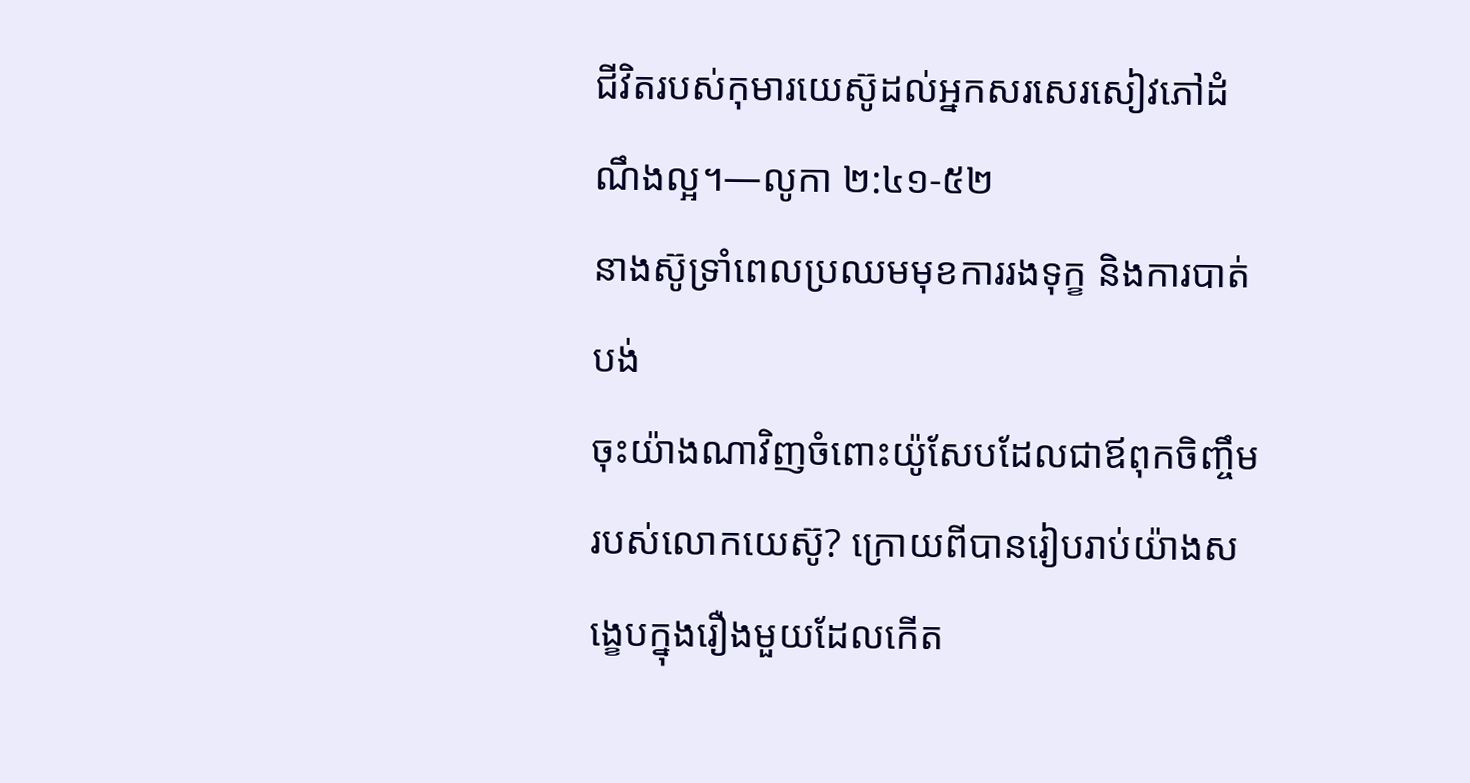ជីវិតរបស់កុមារយេស៊ូដល់អ្នកសរសេរសៀវភៅដំណឹងល្អ។—លូកា ២:៤១-៥២
នាងស៊ូទ្រាំពេលប្រឈមមុខការរងទុក្ខ និងការបាត់បង់
ចុះយ៉ាងណាវិញចំពោះយ៉ូសែបដែលជាឪពុកចិញ្ចឹមរបស់លោកយេស៊ូ? ក្រោយពីបានរៀបរាប់យ៉ាងសង្ខេបក្នុងរឿងមួយដែលកើត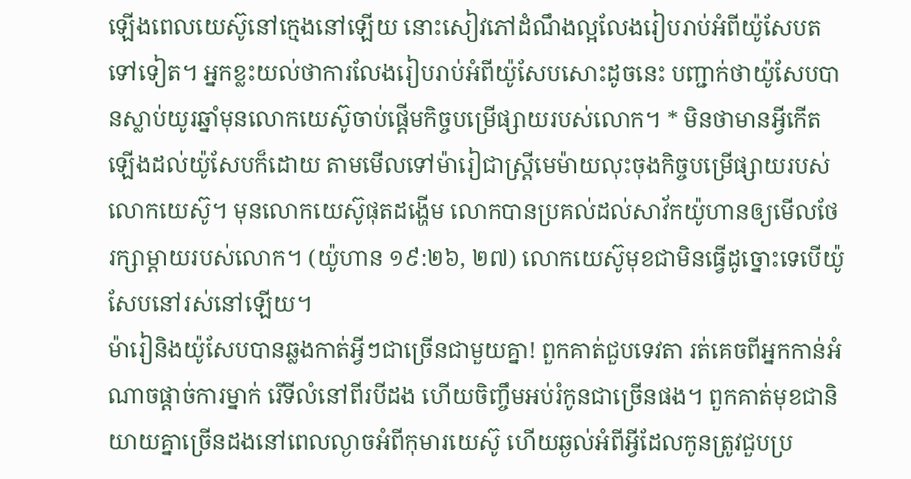ឡើងពេលយេស៊ូនៅក្មេងនៅឡើយ នោះសៀវភៅដំណឹងល្អលែងរៀបរាប់អំពីយ៉ូសែបតទៅទៀត។ អ្នកខ្លះយល់ថាការលែងរៀបរាប់អំពីយ៉ូសែបសោះដូចនេះ បញ្ជាក់ថាយ៉ូសែបបានស្លាប់យូរឆ្នាំមុនលោកយេស៊ូចាប់ផ្ដើមកិច្ចបម្រើផ្សាយរបស់លោក។ * មិនថាមានអ្វីកើតឡើងដល់យ៉ូសែបក៏ដោយ តាមមើលទៅម៉ារៀជាស្ត្រីមេម៉ាយលុះចុងកិច្ចបម្រើផ្សាយរបស់លោកយេស៊ូ។ មុនលោកយេស៊ូផុតដង្ហើម លោកបានប្រគល់ដល់សាវ័កយ៉ូហានឲ្យមើលថែរក្សាម្ដាយរបស់លោក។ (យ៉ូហាន ១៩:២៦, ២៧) លោកយេស៊ូមុខជាមិនធ្វើដូច្នោះទេបើយ៉ូសែបនៅរស់នៅឡើយ។
ម៉ារៀនិងយ៉ូសែបបានឆ្លងកាត់អ្វីៗជាច្រើនជាមួយគ្នា! ពួកគាត់ជួបទេវតា រត់គេចពីអ្នកកាន់អំណាចផ្ដាច់ការម្នាក់ រើទីលំនៅពីរបីដង ហើយចិញ្ចឹមអប់រំកូនជាច្រើនផង។ ពួកគាត់មុខជានិយាយគ្នាច្រើនដងនៅពេលល្ងាចអំពីកុមារយេស៊ូ ហើយឆ្ងល់អំពីអ្វីដែលកូនត្រូវជួបប្រ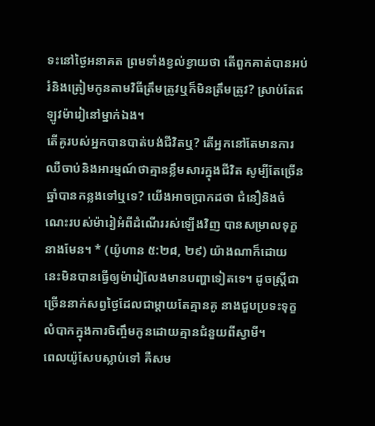ទះនៅថ្ងៃអនាគត ព្រមទាំងខ្វល់ខ្វាយថា តើពួកគាត់បានអប់រំនិងត្រៀមកូនតាមវិធីត្រឹមត្រូវឬក៏មិនត្រឹមត្រូវ? ស្រាប់តែឥឡូវម៉ារៀនៅម្នាក់ឯង។
តើគូរបស់អ្នកបានបាត់បង់ជីវិតឬ? តើអ្នកនៅតែមានការឈឺចាប់និងអារម្មណ៍ថាគ្មានខ្លឹមសារក្នុងជីវិត សូម្បីតែច្រើនឆ្នាំបានកន្លងទៅឬទេ? យើងអាចប្រាកដថា ជំនឿនិងចំណេះរបស់ម៉ារៀអំពីដំណើររស់ឡើងវិញ បានសម្រាលទុក្ខនាងមែន។ * (យ៉ូហាន ៥:២៨, ២៩) យ៉ាងណាក៏ដោយ នេះមិនបានធ្វើឲ្យម៉ារៀលែងមានបញ្ហាទៀតទេ។ ដូចស្ត្រីជាច្រើននាក់សព្វថ្ងៃដែលជាម្ដាយតែគ្មានគូ នាងជួបប្រទះទុក្ខលំបាកក្នុងការចិញ្ចឹមកូនដោយគ្មានជំនួយពីស្វាមី។
ពេលយ៉ូសែបស្លាប់ទៅ គឺសម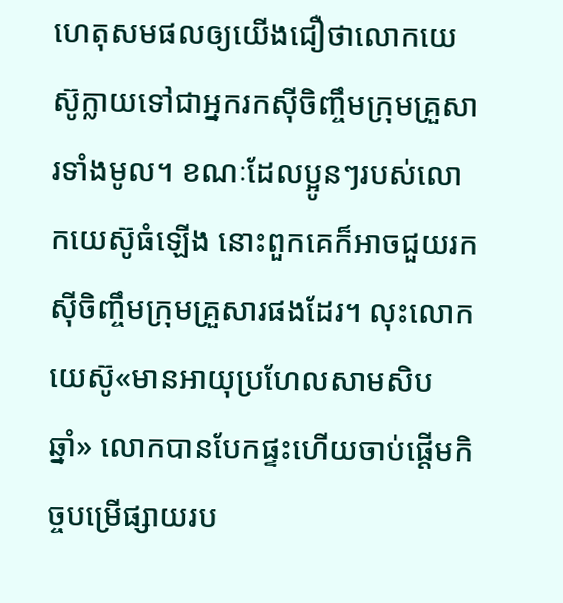ហេតុសមផលឲ្យយើងជឿថាលោកយេស៊ូក្លាយទៅជាអ្នករកស៊ីចិញ្ចឹមក្រុមគ្រួសារទាំងមូល។ ខណៈដែលប្អូនៗរបស់លោកយេស៊ូធំឡើង នោះពួកគេក៏អាចជួយរកស៊ីចិញ្ចឹមក្រុមគ្រួសារផងដែរ។ លុះលោកយេស៊ូ«មានអាយុប្រហែលសាមសិបឆ្នាំ» លោកបានបែកផ្ទះហើយចាប់ផ្ដើមកិច្ចបម្រើផ្សាយរប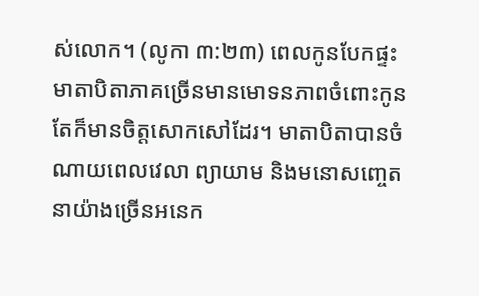ស់លោក។ (លូកា ៣:២៣) ពេលកូនបែកផ្ទះ មាតាបិតាភាគច្រើនមានមោទនភាពចំពោះកូន តែក៏មានចិត្តសោកសៅដែរ។ មាតាបិតាបានចំណាយពេលវេលា ព្យាយាម និងមនោសញ្ចេតនាយ៉ាងច្រើនអនេក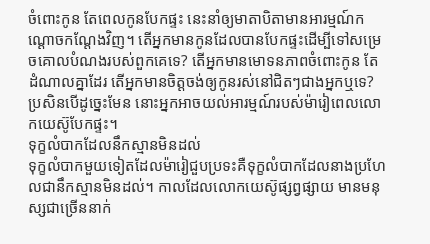ចំពោះកូន តែពេលកូនបែកផ្ទះ នេះនាំឲ្យមាតាបិតាមានអារម្មណ៍កណ្ដោចកណ្ដែងវិញ។ តើអ្នកមានកូនដែលបានបែកផ្ទះដើម្បីទៅសម្រេចគោលបំណងរបស់ពួកគេទេ? តើអ្នកមានមោទនភាពចំពោះកូន តែដំណាលគ្នាដែរ តើអ្នកមានចិត្តចង់ឲ្យកូនរស់នៅជិតៗជាងអ្នកឬទេ? ប្រសិនបើដូច្នេះមែន នោះអ្នកអាចយល់អារម្មណ៍របស់ម៉ារៀពេលលោកយេស៊ូបែកផ្ទះ។
ទុក្ខលំបាកដែលនឹកស្មានមិនដល់
ទុក្ខលំបាកមួយទៀតដែលម៉ារៀជួបប្រទះគឺទុក្ខលំបាកដែលនាងប្រហែលជានឹកស្មានមិនដល់។ កាលដែលលោកយេស៊ូផ្សព្វផ្សាយ មានមនុស្សជាច្រើននាក់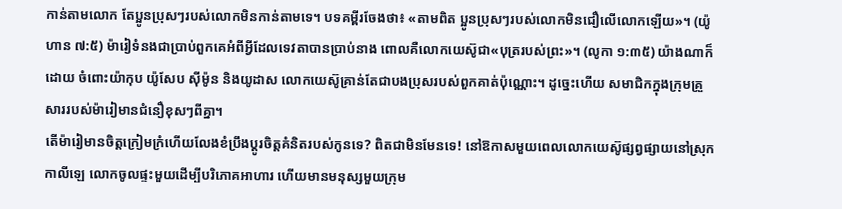កាន់តាមលោក តែប្អូនប្រុសៗរបស់លោកមិនកាន់តាមទេ។ បទគម្ពីរចែងថា៖ «តាមពិត ប្អូនប្រុសៗរបស់លោកមិនជឿលើលោកឡើយ»។ (យ៉ូហាន ៧:៥) ម៉ារៀទំនងជាប្រាប់ពួកគេអំពីអ្វីដែលទេវតាបានប្រាប់នាង ពោលគឺលោកយេស៊ូជា«បុត្ររបស់ព្រះ»។ (លូកា ១:៣៥) យ៉ាងណាក៏ដោយ ចំពោះយ៉ាកុប យ៉ូសែប ស៊ីម៉ូន និងយូដាស លោកយេស៊ូគ្រាន់តែជាបងប្រុសរបស់ពួកគាត់ប៉ុណ្ណោះ។ ដូច្នេះហើយ សមាជិកក្នុងក្រុមគ្រួសាររបស់ម៉ារៀមានជំនឿខុសៗពីគ្នា។
តើម៉ារៀមានចិត្តក្រៀមក្រំហើយលែងខំប្រឹងប្ដូរចិត្តគំនិតរបស់កូនទេ? ពិតជាមិនមែនទេ! នៅឱកាសមួយពេលលោកយេស៊ូផ្សព្វផ្សាយនៅស្រុកកាលីឡេ លោកចូលផ្ទះមួយដើម្បីបរិភោគអាហារ ហើយមានមនុស្សមួយក្រុម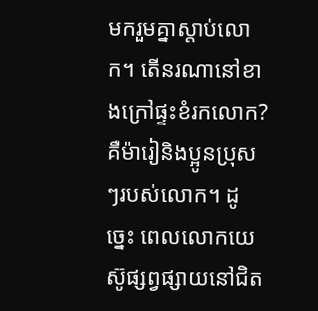មករួមគ្នាស្ដាប់លោក។ តើនរណានៅខាងក្រៅផ្ទះខំរកលោក? គឺម៉ារៀនិងប្អូនប្រុសៗរបស់លោក។ ដូច្នេះ ពេលលោកយេស៊ូផ្សព្វផ្សាយនៅជិត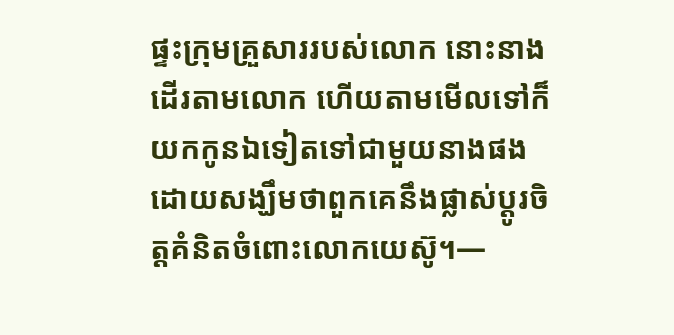ផ្ទះក្រុមគ្រួសាររបស់លោក នោះនាងដើរតាមលោក ហើយតាមមើលទៅក៏យកកូនឯទៀតទៅជាមួយនាងផង ដោយសង្ឃឹមថាពួកគេនឹងផ្លាស់ប្ដូរចិត្តគំនិតចំពោះលោកយេស៊ូ។—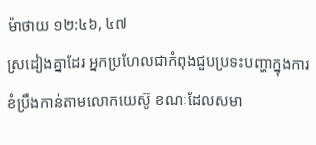ម៉ាថាយ ១២:៤៦, ៤៧
ស្រដៀងគ្នាដែរ អ្នកប្រហែលជាកំពុងជួបប្រទះបញ្ហាក្នុងការខំប្រឹងកាន់តាមលោកយេស៊ូ ខណៈដែលសមា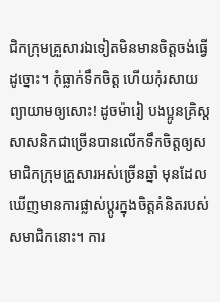ជិកក្រុមគ្រួសារឯទៀតមិនមានចិត្តចង់ធ្វើដូច្នោះ។ កុំធ្លាក់ទឹកចិត្ត ហើយកុំរសាយព្យាយាមឲ្យសោះ! ដូចម៉ារៀ បងប្អូនគ្រិស្តសាសនិកជាច្រើនបានលើកទឹកចិត្តឲ្យសមាជិកក្រុមគ្រួសារអស់ច្រើនឆ្នាំ មុនដែលឃើញមានការផ្លាស់ប្ដូរក្នុងចិត្តគំនិតរបស់សមាជិកនោះ។ ការ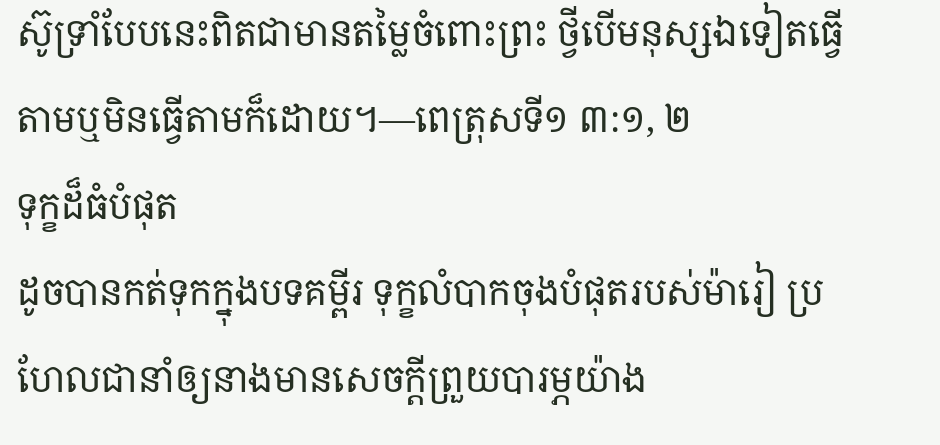ស៊ូទ្រាំបែបនេះពិតជាមានតម្លៃចំពោះព្រះ ថ្វីបើមនុស្សឯទៀតធ្វើតាមឬមិនធ្វើតាមក៏ដោយ។—ពេត្រុសទី១ ៣:១, ២
ទុក្ខដ៏ធំបំផុត
ដូចបានកត់ទុកក្នុងបទគម្ពីរ ទុក្ខលំបាកចុងបំផុតរបស់ម៉ារៀ ប្រហែលជានាំឲ្យនាងមានសេចក្ដីព្រួយបារម្ភយ៉ាង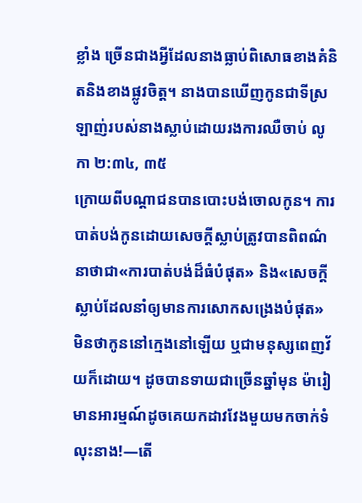ខ្លាំង ច្រើនជាងអ្វីដែលនាងធ្លាប់ពិសោធខាងគំនិតនិងខាងផ្លូវចិត្ត។ នាងបានឃើញកូនជាទីស្រឡាញ់របស់នាងស្លាប់ដោយរងការឈឺចាប់ លូកា ២:៣៤, ៣៥
ក្រោយពីបណ្ដាជនបានបោះបង់ចោលកូន។ ការបាត់បង់កូនដោយសេចក្ដីស្លាប់ត្រូវបានពិពណ៌នាថាជា«ការបាត់បង់ដ៏ធំបំផុត» និង«សេចក្ដីស្លាប់ដែលនាំឲ្យមានការសោកសង្រេងបំផុត» មិនថាកូននៅក្មេងនៅឡើយ ឬជាមនុស្សពេញវ័យក៏ដោយ។ ដូចបានទាយជាច្រើនឆ្នាំមុន ម៉ារៀមានអារម្មណ៍ដូចគេយកដាវវែងមួយមកចាក់ទំលុះនាង!—តើ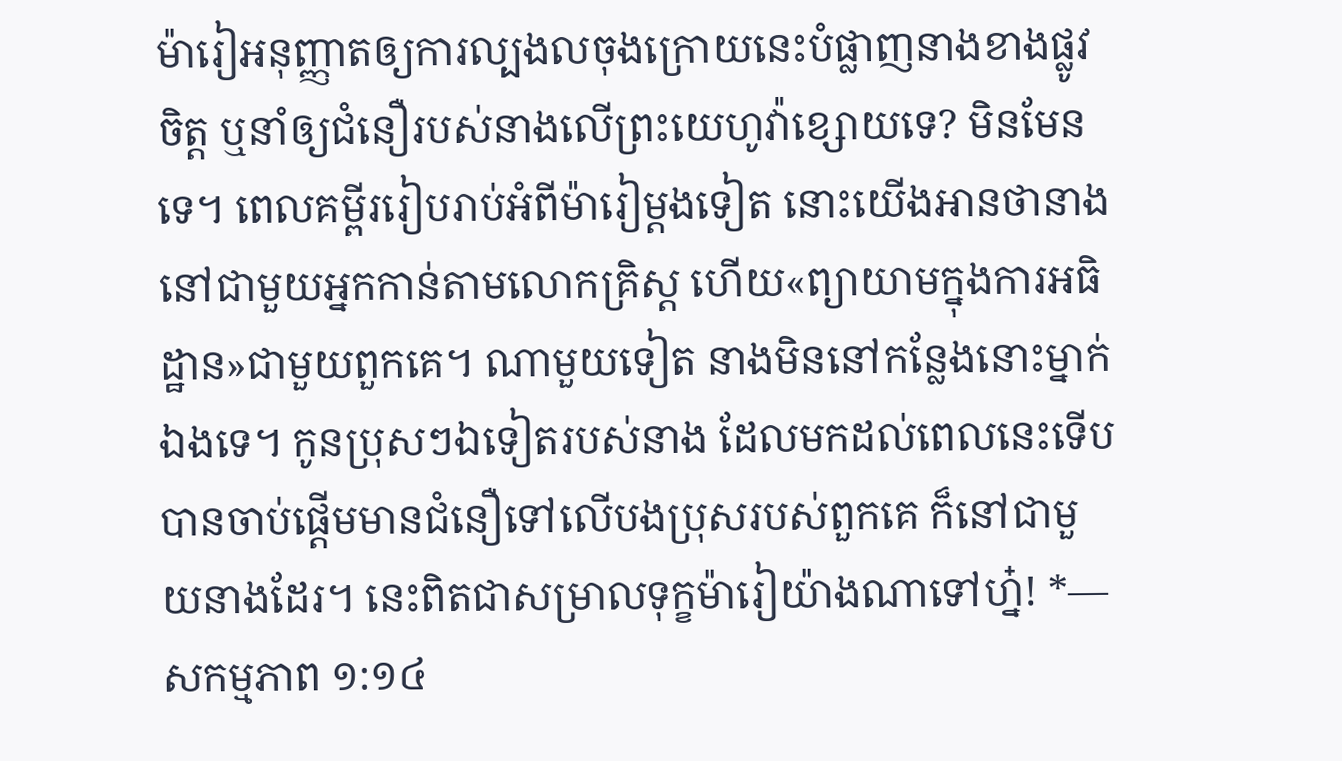ម៉ារៀអនុញ្ញាតឲ្យការល្បងលចុងក្រោយនេះបំផ្លាញនាងខាងផ្លូវចិត្ត ឬនាំឲ្យជំនឿរបស់នាងលើព្រះយេហូវ៉ាខ្សោយទេ? មិនមែនទេ។ ពេលគម្ពីររៀបរាប់អំពីម៉ារៀម្ដងទៀត នោះយើងអានថានាងនៅជាមួយអ្នកកាន់តាមលោកគ្រិស្ត ហើយ«ព្យាយាមក្នុងការអធិដ្ឋាន»ជាមួយពួកគេ។ ណាមួយទៀត នាងមិននៅកន្លែងនោះម្នាក់ឯងទេ។ កូនប្រុសៗឯទៀតរបស់នាង ដែលមកដល់ពេលនេះទើបបានចាប់ផ្ដើមមានជំនឿទៅលើបងប្រុសរបស់ពួកគេ ក៏នៅជាមួយនាងដែរ។ នេះពិតជាសម្រាលទុក្ខម៉ារៀយ៉ាងណាទៅហ្ន៎! *—សកម្មភាព ១:១៤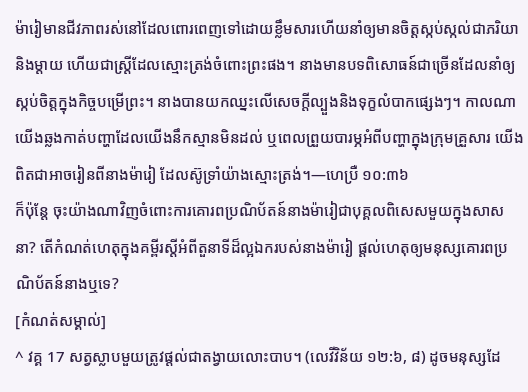ម៉ារៀមានជីវភាពរស់នៅដែលពោរពេញទៅដោយខ្លឹមសារហើយនាំឲ្យមានចិត្តស្កប់ស្កល់ជាភរិយានិងម្ដាយ ហើយជាស្ត្រីដែលស្មោះត្រង់ចំពោះព្រះផង។ នាងមានបទពិសោធន៍ជាច្រើនដែលនាំឲ្យស្កប់ចិត្តក្នុងកិច្ចបម្រើព្រះ។ នាងបានយកឈ្នះលើសេចក្ដីល្បួងនិងទុក្ខលំបាកផ្សេងៗ។ កាលណាយើងឆ្លងកាត់បញ្ហាដែលយើងនឹកស្មានមិនដល់ ឬពេលព្រួយបារម្ភអំពីបញ្ហាក្នុងក្រុមគ្រួសារ យើងពិតជាអាចរៀនពីនាងម៉ារៀ ដែលស៊ូទ្រាំយ៉ាងស្មោះត្រង់។—ហេប្រឺ ១០:៣៦
ក៏ប៉ុន្តែ ចុះយ៉ាងណាវិញចំពោះការគោរពប្រណិប័តន៍នាងម៉ារៀជាបុគ្គលពិសេសមួយក្នុងសាសនា? តើកំណត់ហេតុក្នុងគម្ពីរស្តីអំពីតួនាទីដ៏ល្អឯករបស់នាងម៉ារៀ ផ្ដល់ហេតុឲ្យមនុស្សគោរពប្រណិប័តន៍នាងឬទេ?
[កំណត់សម្គាល់]
^ វគ្គ 17 សត្វស្លាបមួយត្រូវផ្ដល់ជាតង្វាយលោះបាប។ (លេវីវិន័យ ១២:៦, ៨) ដូចមនុស្សដែ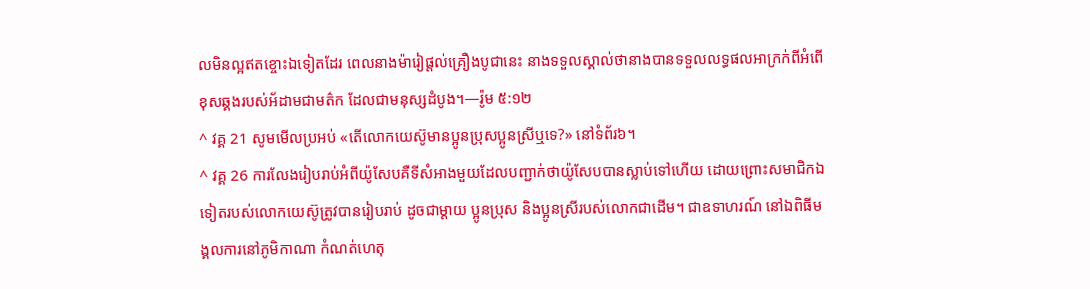លមិនល្អឥតខ្ចោះឯទៀតដែរ ពេលនាងម៉ារៀផ្ដល់គ្រឿងបូជានេះ នាងទទួលស្គាល់ថានាងបានទទួលលទ្ធផលអាក្រក់ពីអំពើខុសឆ្គងរបស់អ័ដាមជាមត៌ក ដែលជាមនុស្សដំបូង។—រ៉ូម ៥:១២
^ វគ្គ 21 សូមមើលប្រអប់ «តើលោកយេស៊ូមានប្អូនប្រុសប្អូនស្រីឬទេ?» នៅទំព័រ៦។
^ វគ្គ 26 ការលែងរៀបរាប់អំពីយ៉ូសែបគឺទីសំអាងមួយដែលបញ្ជាក់ថាយ៉ូសែបបានស្លាប់ទៅហើយ ដោយព្រោះសមាជិកឯទៀតរបស់លោកយេស៊ូត្រូវបានរៀបរាប់ ដូចជាម្ដាយ ប្អូនប្រុស និងប្អូនស្រីរបស់លោកជាដើម។ ជាឧទាហរណ៍ នៅឯពិធីមង្គលការនៅភូមិកាណា កំណត់ហេតុ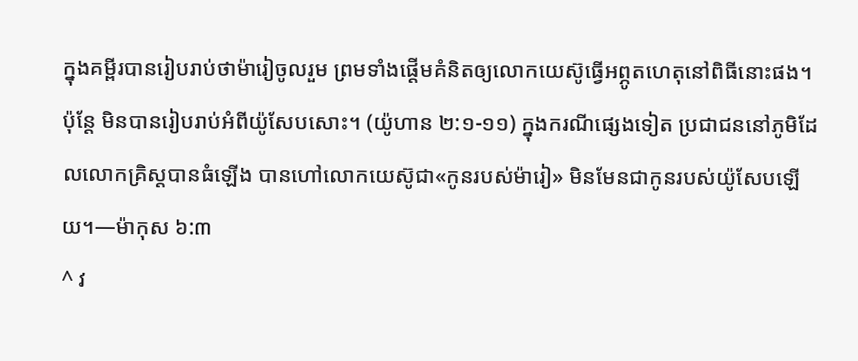ក្នុងគម្ពីរបានរៀបរាប់ថាម៉ារៀចូលរួម ព្រមទាំងផ្ដើមគំនិតឲ្យលោកយេស៊ូធ្វើអព្ភូតហេតុនៅពិធីនោះផង។ ប៉ុន្តែ មិនបានរៀបរាប់អំពីយ៉ូសែបសោះ។ (យ៉ូហាន ២:១-១១) ក្នុងករណីផ្សេងទៀត ប្រជាជននៅភូមិដែលលោកគ្រិស្តបានធំឡើង បានហៅលោកយេស៊ូជា«កូនរបស់ម៉ារៀ» មិនមែនជាកូនរបស់យ៉ូសែបឡើយ។—ម៉ាកុស ៦:៣
^ វ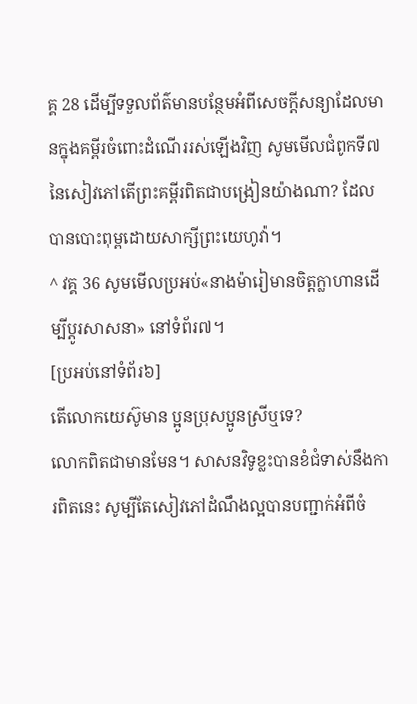គ្គ 28 ដើម្បីទទួលព័ត៌មានបន្ថែមអំពីសេចក្ដីសន្យាដែលមានក្នុងគម្ពីរចំពោះដំណើររស់ឡើងវិញ សូមមើលជំពូកទី៧ នៃសៀវភៅតើព្រះគម្ពីរពិតជាបង្រៀនយ៉ាងណា? ដែលបានបោះពុម្ពដោយសាក្សីព្រះយេហូវ៉ា។
^ វគ្គ 36 សូមមើលប្រអប់«នាងម៉ារៀមានចិត្តក្លាហានដើម្បីប្ដូរសាសនា» នៅទំព័រ៧។
[ប្រអប់នៅទំព័រ៦]
តើលោកយេស៊ូមាន ប្អូនប្រុសប្អូនស្រីឬទេ?
លោកពិតជាមានមែន។ សាសនវិទូខ្លះបានខំជំទាស់នឹងការពិតនេះ សូម្បីតែសៀវភៅដំណឹងល្អបានបញ្ជាក់អំពីចំ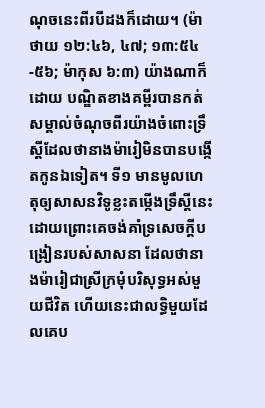ណុចនេះពីរបីដងក៏ដោយ។ (ម៉ាថាយ ១២:៤៦, ៤៧; ១៣:៥៤-៥៦; ម៉ាកុស ៦:៣) យ៉ាងណាក៏ដោយ បណ្ឌិតខាងគម្ពីរបានកត់សម្គាល់ចំណុចពីរយ៉ាងចំពោះទ្រឹស្តីដែលថានាងម៉ារៀមិនបានបង្កើតកូនឯទៀត។ ទី១ មានមូលហេតុឲ្យសាសនវិទូខ្លះតម្កើងទ្រឹស្តីនេះ ដោយព្រោះគេចង់គាំទ្រសេចក្ដីបង្រៀនរបស់សាសនា ដែលថានាងម៉ារៀជាស្រីក្រមុំបរិសុទ្ធអស់មួយជីវិត ហើយនេះជាលទ្ធិមួយដែលគេប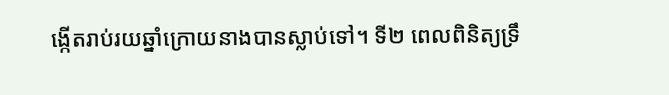ង្កើតរាប់រយឆ្នាំក្រោយនាងបានស្លាប់ទៅ។ ទី២ ពេលពិនិត្យទ្រឹ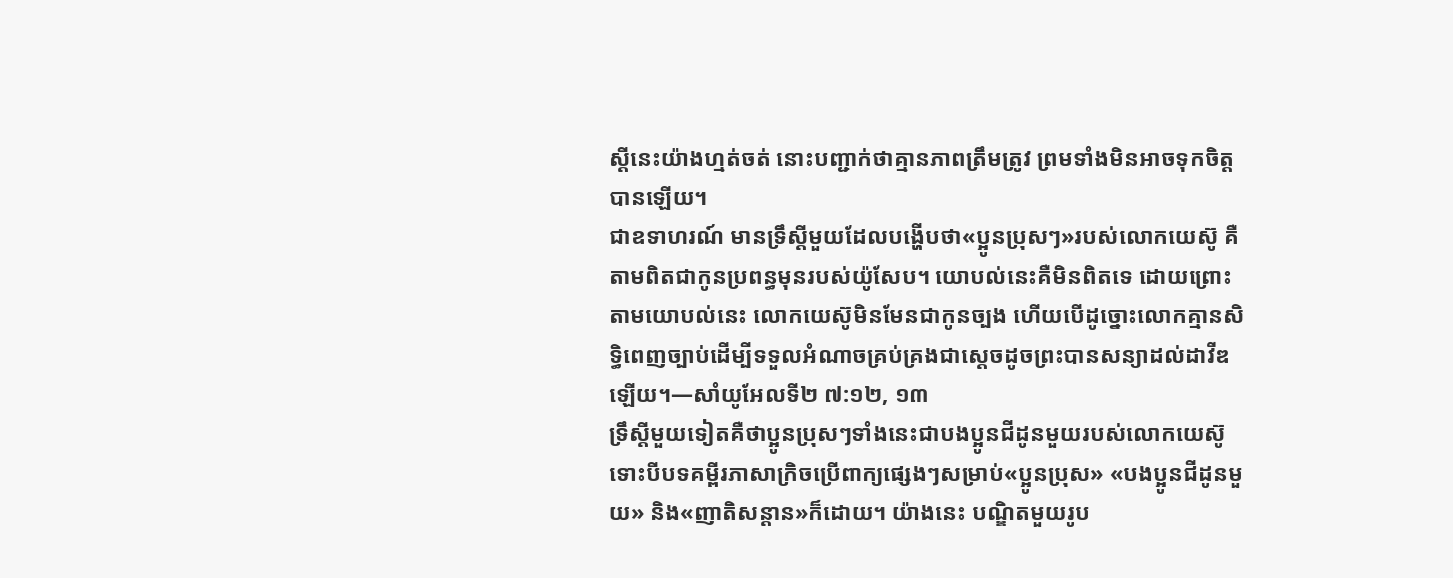ស្តីនេះយ៉ាងហ្មត់ចត់ នោះបញ្ជាក់ថាគ្មានភាពត្រឹមត្រូវ ព្រមទាំងមិនអាចទុកចិត្តបានឡើយ។
ជាឧទាហរណ៍ មានទ្រឹស្តីមួយដែលបង្ហើបថា«ប្អូនប្រុសៗ»របស់លោកយេស៊ូ គឺតាមពិតជាកូនប្រពន្ធមុនរបស់យ៉ូសែប។ យោបល់នេះគឺមិនពិតទេ ដោយព្រោះតាមយោបល់នេះ លោកយេស៊ូមិនមែនជាកូនច្បង ហើយបើដូច្នោះលោកគ្មានសិទ្ធិពេញច្បាប់ដើម្បីទទួលអំណាចគ្រប់គ្រងជាស្តេចដូចព្រះបានសន្យាដល់ដាវីឌឡើយ។—សាំយូអែលទី២ ៧:១២, ១៣
ទ្រឹស្តីមួយទៀតគឺថាប្អូនប្រុសៗទាំងនេះជាបងប្អូនជីដូនមួយរបស់លោកយេស៊ូ ទោះបីបទគម្ពីរភាសាក្រិចប្រើពាក្យផ្សេងៗសម្រាប់«ប្អូនប្រុស» «បងប្អូនជីដូនមួយ» និង«ញាតិសន្ដាន»ក៏ដោយ។ យ៉ាងនេះ បណ្ឌិតមួយរូប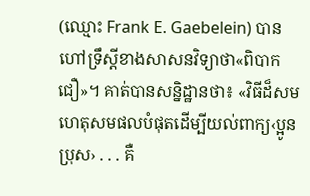(ឈ្មោះ Frank E. Gaebelein) បានហៅទ្រឹស្តីខាងសាសនវិទ្យាថា«ពិបាកជឿ»។ គាត់បានសន្និដ្ឋានថា៖ «វិធីដ៏សមហេតុសមផលបំផុតដើម្បីយល់ពាក្យ‹ប្អូនប្រុស› . . . គឺ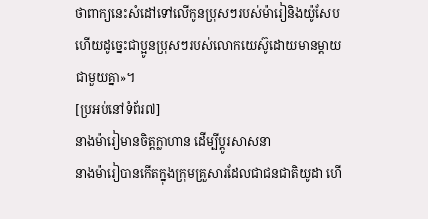ថាពាក្យនេះសំដៅទៅលើកូនប្រុសៗរបស់ម៉ារៀនិងយ៉ូសែប ហើយដូច្នេះជាប្អូនប្រុសៗរបស់លោកយេស៊ូដោយមានម្ដាយជាមួយគ្នា»។
[ប្រអប់នៅទំព័រ៧]
នាងម៉ារៀមានចិត្តក្លាហាន ដើម្បីប្ដូរសាសនា
នាងម៉ារៀបានកើតក្នុងក្រុមគ្រួសារដែលជាជនជាតិយូដា ហើ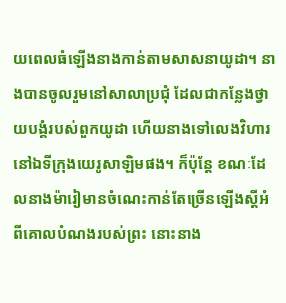យពេលធំឡើងនាងកាន់តាមសាសនាយូដា។ នាងបានចូលរួមនៅសាលាប្រជុំ ដែលជាកន្លែងថ្វាយបង្គំរបស់ពួកយូដា ហើយនាងទៅលេងវិហារនៅឯទីក្រុងយេរូសាឡិមផង។ ក៏ប៉ុន្តែ ខណៈដែលនាងម៉ារៀមានចំណេះកាន់តែច្រើនឡើងស្តីអំពីគោលបំណងរបស់ព្រះ នោះនាង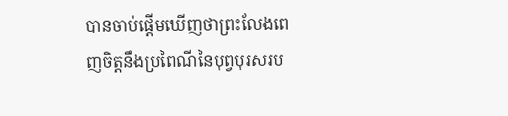បានចាប់ផ្ដើមឃើញថាព្រះលែងពេញចិត្តនឹងប្រពៃណីនៃបុព្វបុរសរប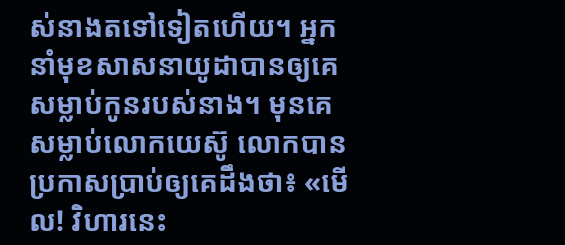ស់នាងតទៅទៀតហើយ។ អ្នកនាំមុខសាសនាយូដាបានឲ្យគេសម្លាប់កូនរបស់នាង។ មុនគេសម្លាប់លោកយេស៊ូ លោកបានប្រកាសប្រាប់ឲ្យគេដឹងថា៖ «មើល! វិហារនេះ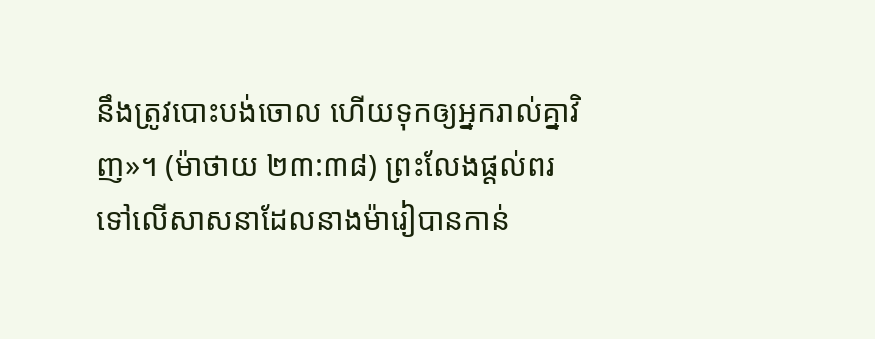នឹងត្រូវបោះបង់ចោល ហើយទុកឲ្យអ្នករាល់គ្នាវិញ»។ (ម៉ាថាយ ២៣:៣៨) ព្រះលែងផ្ដល់ពរទៅលើសាសនាដែលនាងម៉ារៀបានកាន់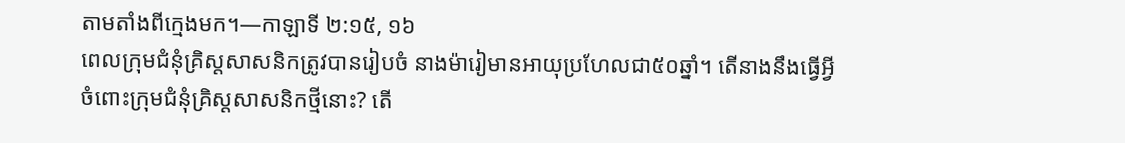តាមតាំងពីក្មេងមក។—កាឡាទី ២:១៥, ១៦
ពេលក្រុមជំនុំគ្រិស្តសាសនិកត្រូវបានរៀបចំ នាងម៉ារៀមានអាយុប្រហែលជា៥០ឆ្នាំ។ តើនាងនឹងធ្វើអ្វីចំពោះក្រុមជំនុំគ្រិស្តសាសនិកថ្មីនោះ? តើ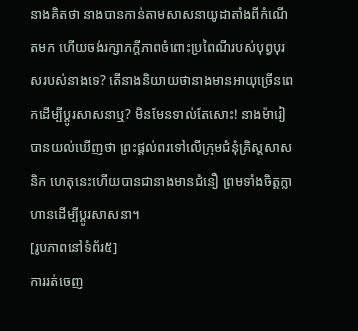នាងគិតថា នាងបានកាន់តាមសាសនាយូដាតាំងពីកំណើតមក ហើយចង់រក្សាភក្ដីភាពចំពោះប្រពៃណីរបស់បុព្វបុរសរបស់នាងទេ? តើនាងនិយាយថានាងមានអាយុច្រើនពេកដើម្បីប្ដូរសាសនាឬ? មិនមែនទាល់តែសោះ! នាងម៉ារៀបានយល់ឃើញថា ព្រះផ្ដល់ពរទៅលើក្រុមជំនុំគ្រិស្តសាសនិក ហេតុនេះហើយបានជានាងមានជំនឿ ព្រមទាំងចិត្តក្លាហានដើម្បីប្ដូរសាសនា។
[រូបភាពនៅទំព័រ៥]
ការរត់ចេញ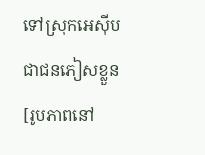ទៅស្រុកអេស៊ីបជាជនភៀសខ្លួន
[រូបភាពនៅ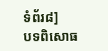ទំព័រ៨]
បទពិសោធ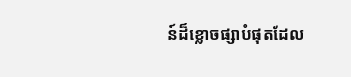ន៍ដ៏ខ្លោចផ្សាបំផុតដែល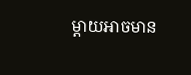ម្ដាយអាចមាន